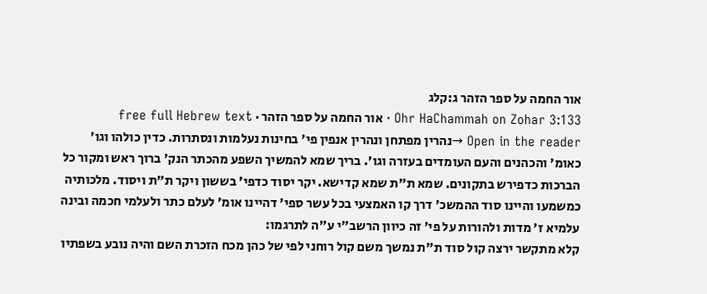אור החמה על ספר הזהר ג:קלג
Ohr HaChammah on Zohar 3:133 · אור החמה על ספר הזהר · free full Hebrew text
Open in the reader →נהרין מפתחן ונהרין אנפין פי' בחינות נעלמות ונסתרות. כדין כולהו וגו' כאומ' והכהנים והעם העומדים בעזרה וגו'. בריך שמא להמשיך השפע מהכתר הנק' ברוך ראש ומקור כל הברכות כדפירש בתקונים. שמא ת"ת שמא קדישא. יקר יסוד כדפי' בששון ויקר ת"ת ויסוד. מלכותיה כמשמעו והיינו סוד ההמשכ' דרך קו האמצעי בכל עשר ספי' דהיינו אומ' לעלם כתר ולעלמי חכמה ובינה עלמיא ז' מדות ולהורות על פי' זה כיוון הרשב"י ע"ה לתרגמו:
קלא מתקשר ירצה קול סוד ת"ת נמשך משם קול רוחני לפי של כהן מכח הזכרת השם והיה נובע בשפתיו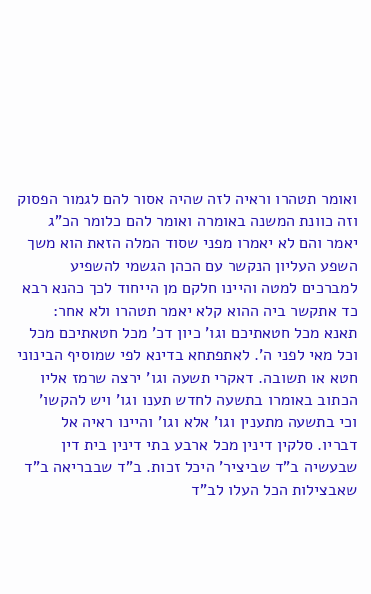ואומר תטהרו וראיה לזה שהיה אסור להם לגמור הפסוק וזה כוונת המשנה באומרה ואומר להם כלומר הכ"ג יאמר והם לא יאמרו מפני שסוד המלה הזאת הוא משך השפע העליון הנקשר עם הכהן הגשמי להשפיע למברכים למטה והיינו חלקם מן הייחוד לכך כהנא רבא כד אתקשר ביה ההוא קלא יאמר תטהרו ולא אחר:
תאנא מכל חטאתיכם וגו' כיון דכ' מכל חטאתיכם מכל וכל מאי לפני ה'. לאתפתחא בדינא לפי שמוסיף הבינוני חטא או תשובה. דאקרי תשעה וגו' ירצה שרמז אליו הכתוב באומרו בתשעה לחדש תענו וגו' ויש להקשו' וכי בתשעה מתענין וגו' אלא וגו' והיינו ראיה אל דבריו. סלקין דינין מכל ארבע בתי דינין בית דין שבעשיה ב"ד שביציר' היכל זכות. ב"ד שבבריאה ב"ד שאבצילות הכל העלו לב"ד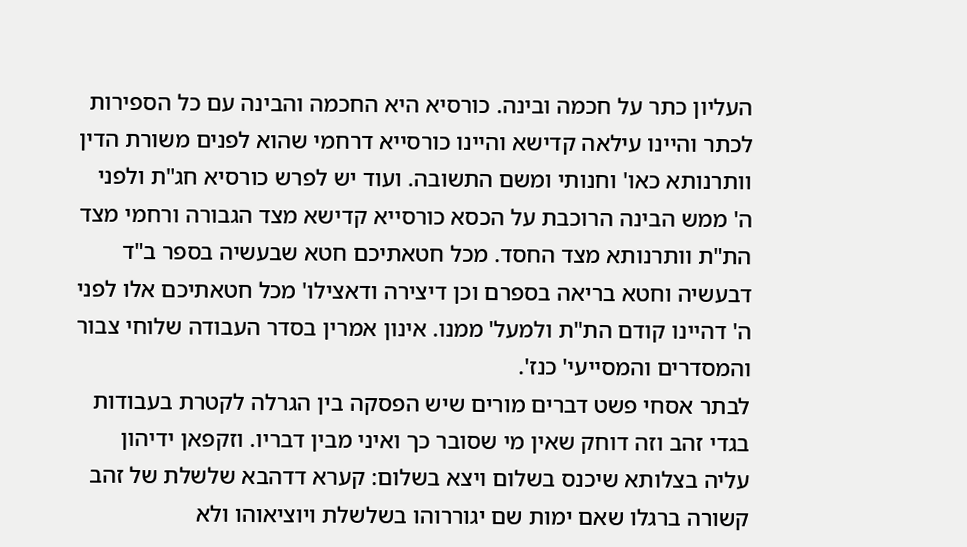העליון כתר על חכמה ובינה. כורסיא היא החכמה והבינה עם כל הספירות לכתר והיינו עילאה קדישא והיינו כורסייא דרחמי שהוא לפנים משורת הדין וותרנותא כאו' וחנותי ומשם התשובה. ועוד יש לפרש כורסיא חג"ת ולפני ה' ממש הבינה הרוכבת על הכסא כורסייא קדישא מצד הגבורה ורחמי מצד הת"ת וותרנותא מצד החסד. מכל חטאתיכם חטא שבעשיה בספר ב"ד דבעשיה וחטא בריאה בספרם וכן דיצירה ודאצילו' מכל חטאתיכם אלו לפני ה' דהיינו קודם הת"ת ולמעל' ממנו. אינון אמרין בסדר העבודה שלוחי צבור והמסדרים והמסייעי' כנז'.
לבתר אסחי פשט דברים מורים שיש הפסקה בין הגרלה לקטרת בעבודות בגדי זהב וזה דוחק שאין מי שסובר כך ואיני מבין דבריו. וזקפאן ידיהון עליה בצלותא שיכנס בשלום ויצא בשלום: קערא דדהבא שלשלת של זהב קשורה ברגלו שאם ימות שם יגוררוהו בשלשלת ויוציאוהו ולא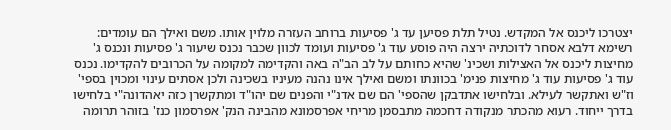יצטרכו ליכנס אל המקדש. נטיל תלת פסיען עד ג' פסיעות ברוחב העזרה מלוין אותו. משם ואילך הם עומדים:
רשימא דלבא אסחר לדוכתיה ירצה היה פוסע עוד ג' פסיעות ועומד לכוון שכבר נכנס שיעור ג' פסיעות ונכנס ג' מחיצות ליכנס אל האצילות ושכינ' שהיא כחותם על לב הב"ה באה והקדימה למקומה על הכרובים להקדימו. נכנס עוד ג' פסיעות עוד ג' מחיצות פנימ' בכוונתו ומשם ואילך אינו נהנה מעיניו בשכינה ולכן אסתים עינוי ומכוין בספי' וז"ש ואתקשר לעילא. ובלחישו אתדבקן שהספי' הם שם אדנ"י והפנים שם יהו"ד ומתקשרן כזה יאהדונה"י בלחישו בדרך ייחוד. רעוא מהכתר מנקודה דחכמה מתבסמן מריחי אפרסמונא מהבינה הנק' אפרסמון כנז' בזוהר תרומה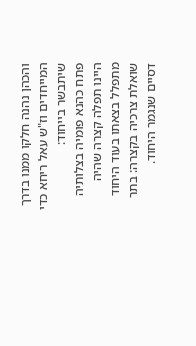והכהן נהנה חלקו ממנו בדרך המייחדים וז"ש עאל ריחא כדי שיתבשר בייחוד:
פתח כהנא פומיה בצלותיה היינו תפלה קצרה שהיה מתפלל בצאתו בעוד היחוד שואלת צרכיה בקצרה: בתר דסיים שנגמר היחוד.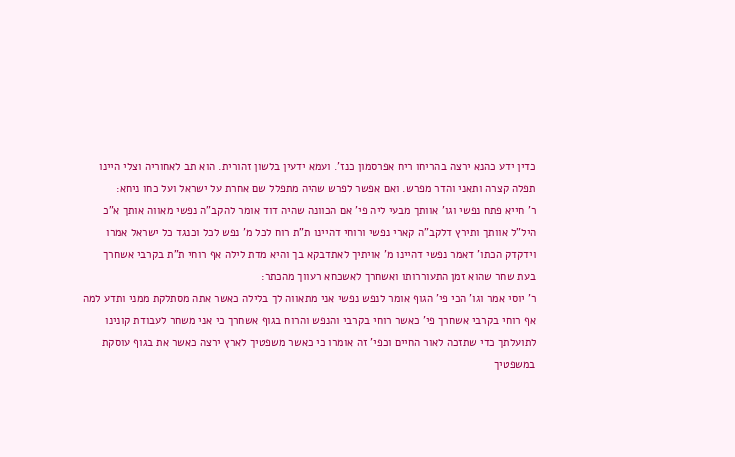כדין ידע כהנא ירצה בהריחו ריח אפרסמון כנז'. ועמא ידעין בלשון זהורית. הוא תב לאחוריה וצלי היינו תפלה קצרה ותאני והדר מפרש. ואם אפשר לפרש שהיה מתפלל שם אחרת על ישראל ועל כחו ניחא:
ר' חייא פתח נפשי וגו' אוותך מבעי ליה פי' אם הכוונה שהיה דוד אומר להקב"ה נפשי מאווה אותך א"כ היל"ל אוותך ותירץ דלקב"ה קארי נפשי ורוחי דהיינו ת"ת רוח לכל מ' נפש לכל וכנגד כל ישראל אמרו וידקדק הכתו' דאמר נפשי דהיינו מ' אויתיך לאתדבקא בך והיא מדת לילה אף רוחי ת"ת בקרבי אשחרך בעת שחר שהוא זמן התעוררותו ואשחרך לאשכחא רעווך מהכתר:
ר' יוסי אמר וגו' הכי פי' הגוף אומר לנפש נפשי אני מתאווה לך בלילה כאשר אתה מסתלקת ממני ותדע למה אף רוחי בקרבי אשחרך פי' כאשר רוחי בקרבי והנפש והרוח בגוף אשחרך כי אני משחר לעבודת קונינו לתועלתך כדי שתזכה לאור החיים וכפי' זה אומרו כי כאשר משפטיך לארץ ירצה כאשר את בגוף עוסקת במשפטיך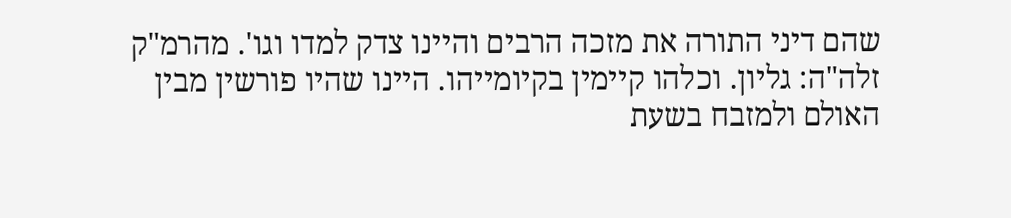שהם דיני התורה את מזכה הרבים והיינו צדק למדו וגו'. מהרמ"ק זלה"ה: גליון. וכלהו קיימין בקיומייהו. היינו שהיו פורשין מבין האולם ולמזבח בשעת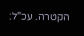הקטרה. עכ"ל: